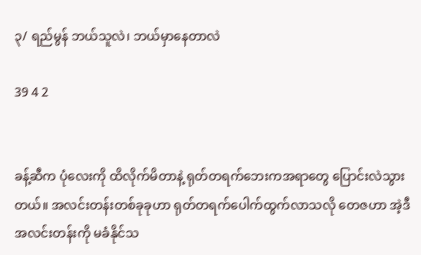၃/ ရည်မွန် ဘယ်သူလဲ၊ ဘယ်မှာနေတာလဲ

39 4 2


ခန့်ဆီက ပုံလေးကို ထိလိုက်မိတာနဲ့ ရုတ်တရက်ဘေးကအရာတွေ ပြောင်းလဲသွားတယ်။ အလင်းတန်းတစ်ခုခုဟာ ရုတ်တရက်ပေါက်ထွက်လာသလို တေဇဟာ အဲ့ဒီအလင်းတန်းကို မခံနိုင်သ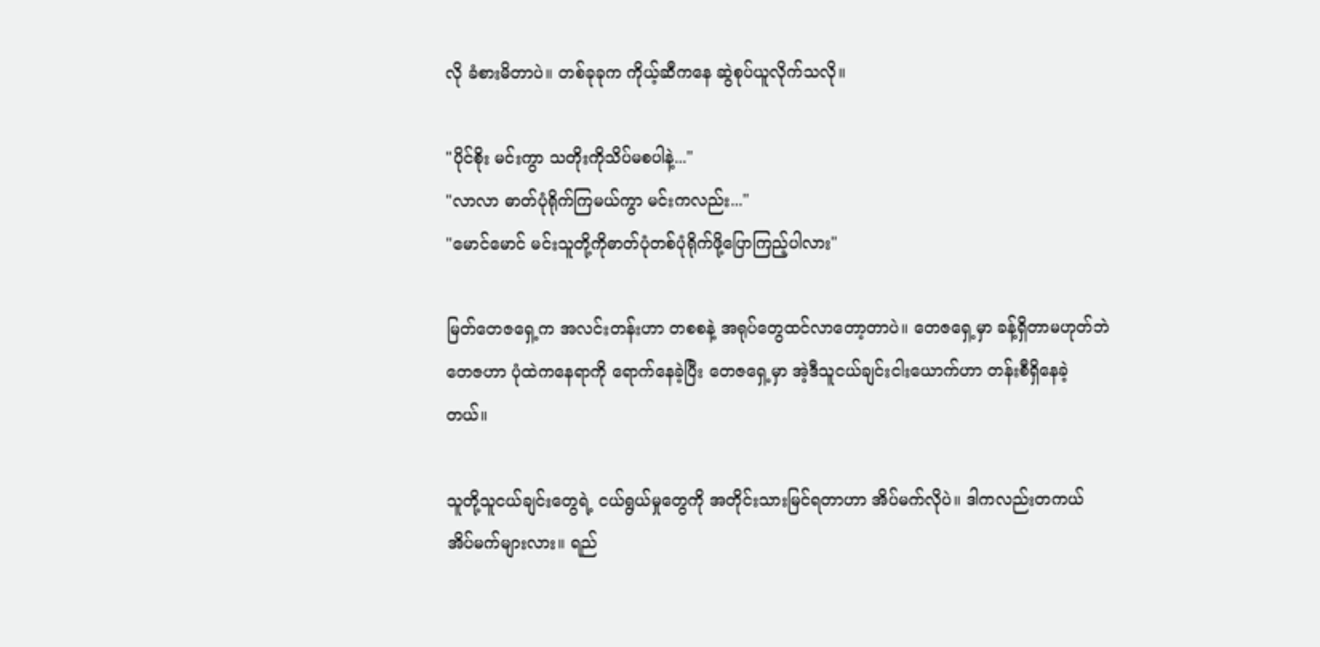လို ခံစားမိတာပဲ။ တစ်ခုခုက ကိုယ့်ဆီကနေ ဆွဲစုပ်ယူလိုက်သလို။

"ပိုင်စိုး မင်းကွာ သတိုးကိုသိပ်မစပါနဲ့..."
"လာလာ ဓာတ်ပုံရိုက်ကြမယ်ကွာ မင်းကလည်း..."
"မောင်မောင် မင်းသူတို့ကိုဓာတ်ပုံတစ်ပုံရိုက်ဖို့ပြောကြည့်ပါလား"

မြတ်တေဇရှေ့က အလင်းတန်းဟာ တစစနဲ့ အရုပ်တွေထင်လာတော့တာပဲ။ တေဇရှေ့မှာ ခန့်ရှိတာမဟုတ်ဘဲ တေဇဟာ ပုံထဲကနေရာကို ရောက်နေခဲ့ပြီး တေဇရှေ့မှာ အဲ့ဒီသူငယ်ချင်းငါးယောက်ဟာ တန်းစီရှိနေခဲ့တယ်။

သူတို့သူငယ်ချင်းတွေရဲ့ ငယ်ရွယ်မှုတွေကို အတိုင်းသားမြင်ရတာဟာ အိပ်မက်လိုပဲ။ ဒါကလည်းတကယ်အိပ်မက်များလား။ ရည်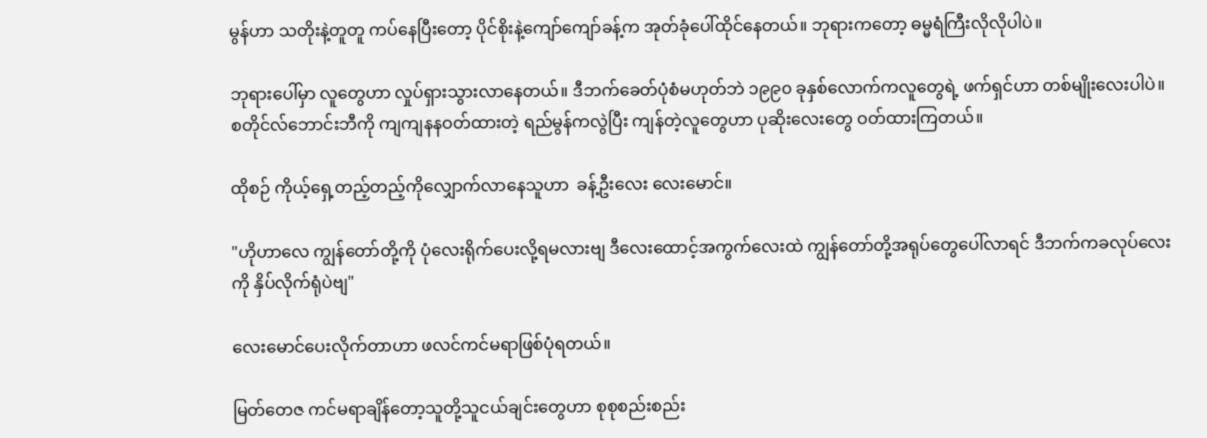မွန်ဟာ သတိုးနဲ့တူတူ ကပ်နေပြီးတော့ ပိုင်စိုးနဲ့ကျော်ကျော်ခန့်က အုတ်ခုံပေါ်ထိုင်နေတယ်။ ဘုရားကတော့ ဓမ္မရံကြီးလိုလိုပါပဲ။

ဘုရားပေါ်မှာ လူတွေဟာ လှုပ်ရှားသွားလာနေတယ်။ ဒီဘက်ခေတ်ပုံစံမဟုတ်ဘဲ ၁၉၉၀ ခုနှစ်လောက်ကလူတွေရဲ့ ဖက်ရှင်ဟာ တစ်မျိုးလေးပါပဲ။ စတိုင်လ်ဘောင်းဘီကို ကျကျနနဝတ်ထားတဲ့ ရည်မွန်ကလွဲပြီး ကျန်တဲ့လူတွေဟာ ပုဆိုးလေးတွေ ဝတ်ထားကြတယ်။

ထိုစဉ် ကိုယ့်ရှေ့တည့်တည့်ကိုလျှောက်လာနေသူဟာ  ခန့်ဦးလေး လေးမောင်။

"ဟိုဟာလေ ကျွန်တော်တို့ကို ပုံလေးရိုက်ပေးလို့ရမလားဗျ ဒီလေးထောင့်အကွက်လေးထဲ ကျွန်တော်တို့အရုပ်တွေပေါ်လာရင် ဒီဘက်ကခလုပ်လေးကို နှိပ်လိုက်ရုံပဲဗျ"

လေးမောင်ပေးလိုက်တာဟာ ဖလင်ကင်မရာဖြစ်ပုံရတယ်။

မြတ်တေဇ ကင်မရာချိန်တော့သူတို့သူငယ်ချင်းတွေဟာ စုစုစည်းစည်း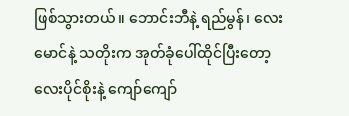ဖြစ်သွားတယ်။ ဘောင်းဘီနဲ့ ရည်မွန်၊ လေးမောင်နဲ့ သတိုးက အုတ်ခုံပေါ်ထိုင်ပြီးတော့ လေးပိုင်စိုးနဲ့ ကျော်ကျော်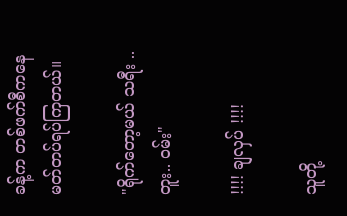ခန့်က တစ်ဖက်စီကနေ မတ်တပ်ရပ်ကြတယ်။

"ရိုက်တော့မယ် သရီး .. တူး.. ဝမ်း"

!!!! ချလှပ် !!!!

သူတို့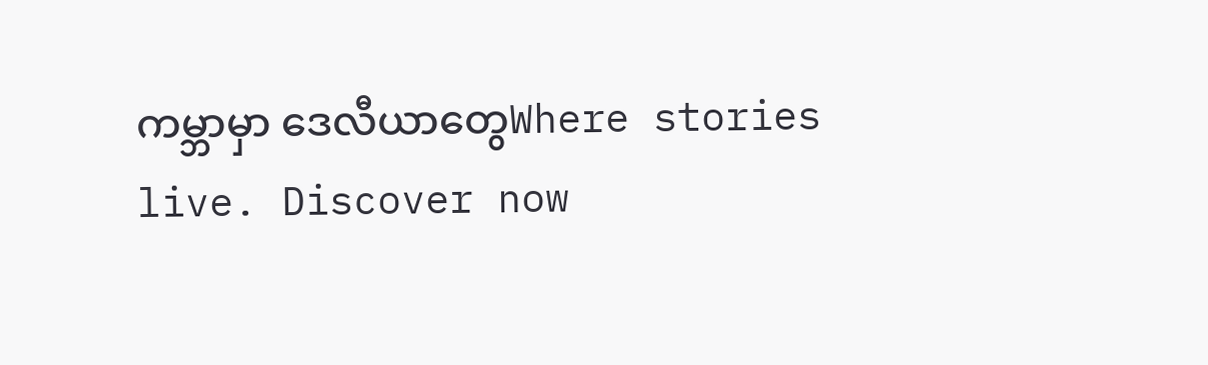ကမ္ဘာမှာ ဒေလီယာတွေWhere stories live. Discover now